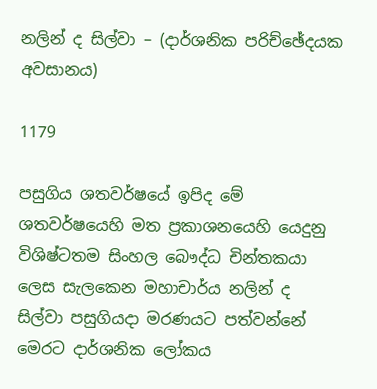නලින් ද සිල්වා – (දාර්ශනික පරිච්ඡේදයක අවසානය)

1179

පසුගිය ශතවර්ෂයේ ඉපිද මේ ශතවර්ෂයෙහි මත ප්‍රකාශනයෙහි යෙදුනු විශිෂ්ටතම සිංහල බෞද්ධ චින්තකයා ලෙස සැලකෙන මහාචාර්ය නලින් ද සිල්වා පසුගියදා මරණයට පත්වන්නේ මෙරට දාර්ශනික ලෝකය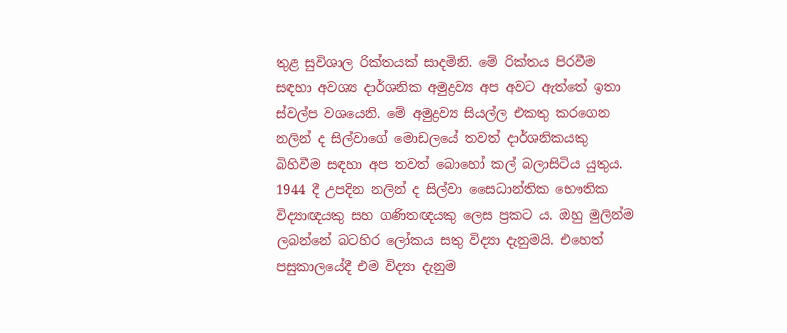තුළ සුවිශාල රික්තයක් සාදමිනි. මේ රික්තය පිරවීම සඳහා අවශ්‍ය දාර්ශනික අමුද්‍රව්‍ය අප අවට ඇත්තේ ඉතා ස්වල්ප වශයෙනි. මේ අමුද්‍රව්‍ය සියල්ල එකතු කරගෙන නලින් ද සිල්වාගේ මොඩලයේ තවත් දාර්ශනිකයකු බිහිවීම සඳහා අප තවත් බොහෝ කල් බලාසිටිය යුතුය. 1944 දී උපදින නලින් ද සිල්වා සෛධාන්තික භෞතික විද්‍යාඥයකු සහ ගණිතඥයකු ලෙස ප්‍රකට ය. ඔහු මුලින්ම ලබන්නේ බටහිර ලෝකය සතු විද්‍යා දැනුමයි. එහෙත් පසුකාලයේදී එම විද්‍යා දැනුම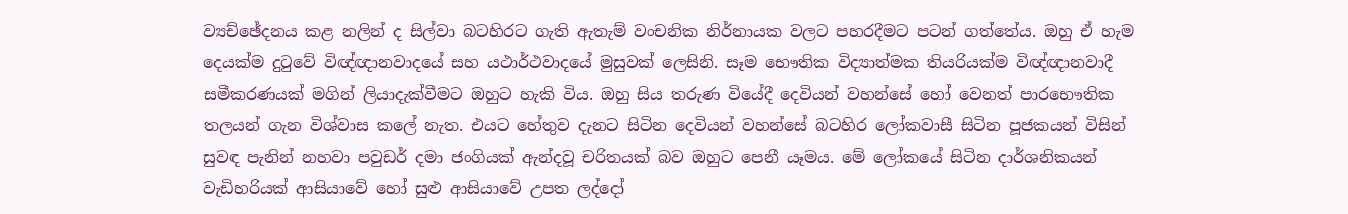ව්‍යච්ඡේදනය කළ නලින් ද සිල්වා බටහිරට ගැති ඇතැම් වංචනික නිර්නායක වලට පහරදීමට පටන් ගත්තේය. ඔහු ඒ හැම දෙයක්ම දුටුවේ විඥ්ඥානවාදයේ සහ යථාර්ථවාදයේ මුසුවක් ලෙසිනි. සෑම භෞතික විද්‍යාත්මක තියරියක්ම විඥ්ඥානවාදී සමීකරණයක් මගින් ලියාදැක්වීමට ඔහුට හැකි විය. ඔහු සිය තරුණ වියේදී දෙවියන් වහන්සේ හෝ වෙනත් පාරභෞතික තලයන් ගැන විශ්වාස කලේ නැත. එයට හේතුව දැනට සිටින දෙවියන් වහන්සේ බටහිර ලෝකවාසී සිටින පූජකයන් විසින් සුවඳ පැනින් නහවා පවුඩර් දමා ජංගියක් ඇන්දවූ චරිතයක් බව ඔහුට පෙනී යෑමය. මේ ලෝකයේ සිටින දාර්ශනිකයන් වැඩිහරියක් ආසියාවේ හෝ සුළු ආසියාවේ උපත ලද්දෝ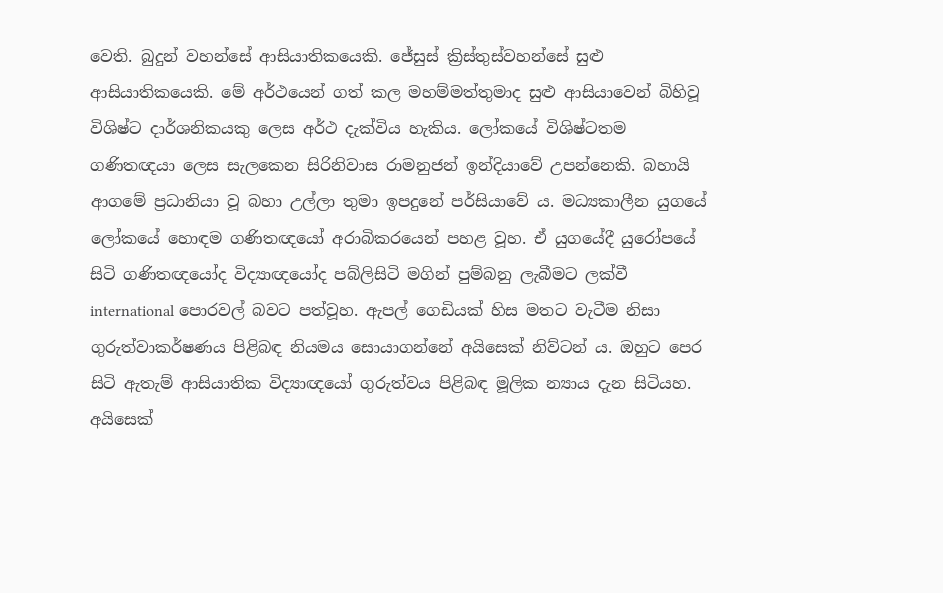වෙති. බුදුන් වහන්සේ ආසියාතිකයෙකි. ජේසුස් ක්‍රිස්තුස්වහන්සේ සුළු ආසියාතිකයෙකි. මේ අර්ථයෙන් ගත් කල මහම්මත්තුමාද සුළු ආසියාවෙන් බිහිවූ විශිෂ්ට දාර්ශනිකයකු ලෙස අර්ථ දැක්විය හැකිය. ලෝකයේ විශිෂ්ටතම ගණිතඥයා ලෙස සැලකෙන සිරිනිවාස රාමනුජන් ඉන්දියාවේ උපන්නෙකි. බහායි ආගමේ ප්‍රධානියා වූ බහා උල්ලා තුමා ඉපදුනේ පර්සියාවේ ය. මධ්‍යකාලීන යුගයේ ලෝකයේ හොඳම ගණිතඥයෝ අරාබිකරයෙන් පහළ වූහ. ඒ යුගයේදී යුරෝපයේ සිටි ගණිතඥයෝද විද්‍යාඥයෝද පබ්ලිසිටි මගින් පුම්බනු ලැබීමට ලක්වී international පොරවල් බවට පත්වූහ. ඇපල් ගෙඩියක් හිස මතට වැටීම නිසා ගුරුත්වාකර්ෂණය පිළිබඳ නියමය සොයාගන්නේ අයිසෙක් නිව්ටන් ය. ඔහුට පෙර සිටි ඇතැම් ආසියාතික විද්‍යාඥයෝ ගුරුත්වය පිළිබඳ මූලික න්‍යාය දැන සිටියහ. අයිසෙක්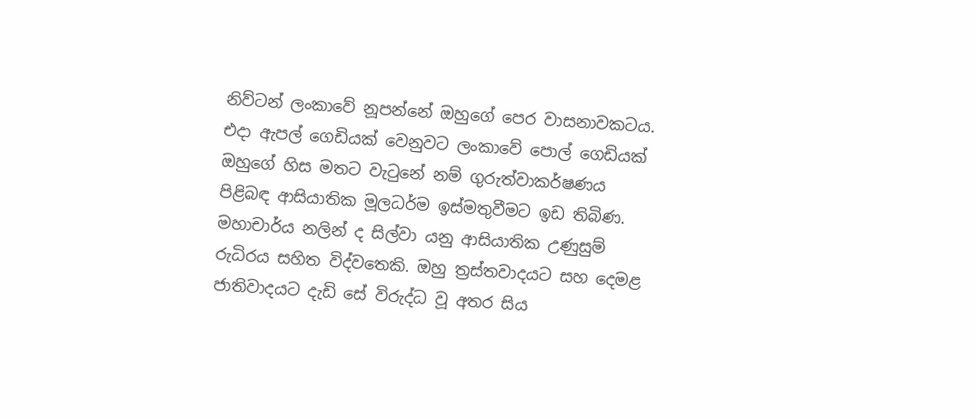නිව්ටන් ලංකාවේ නූපන්නේ ඔහුගේ පෙර වාසනාවකටය. එදා ඇපල් ගෙඩියක් වෙනුවට ලංකාවේ පොල් ගෙඩියක් ඔහුගේ හිස මතට වැටුනේ නම් ගුරුත්වාකර්ෂණය පිළිබඳ ආසියාතික මූලධර්ම ඉස්මතුවීමට ඉඩ තිබිණ. මහාචාර්ය නලින් ද සිල්වා යනු ආසියාතික උණුසුම් රුධිරය සහිත විද්වතෙකි. ඔහු ත්‍රස්තවාදයට සහ දෙමළ ජාතිවාදයට දැඩි සේ විරුද්ධ වූ අතර සිය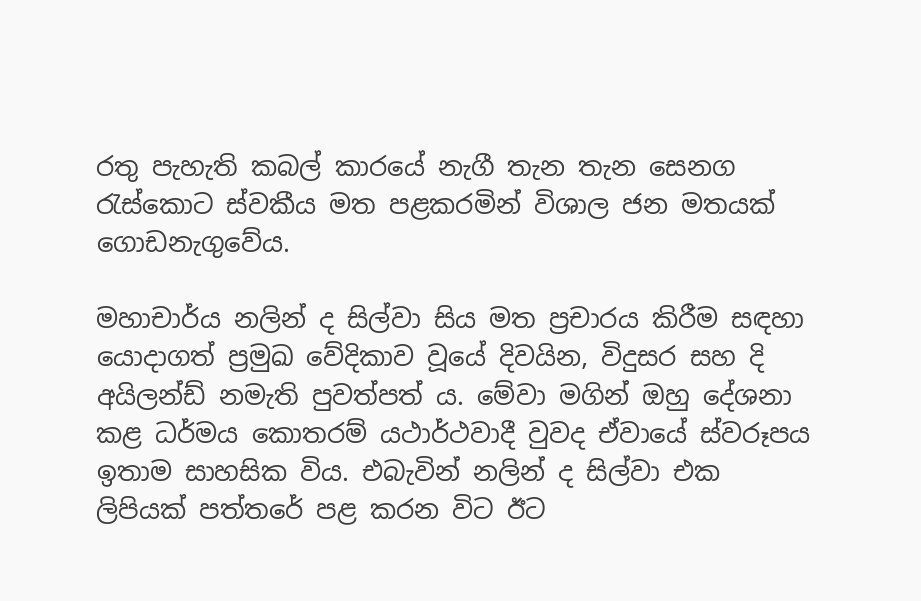රතු පැහැති කබල් කාරයේ නැගී තැන තැන සෙනග රැස්කොට ස්වකීය මත පළකරමින් විශාල ජන මතයක් ගොඩනැගුවේය.

මහාචාර්ය නලින් ද සිල්වා සිය මත ප්‍රචාරය කිරීම සඳහා යොදාගත් ප්‍රමුඛ වේදිකාව වූයේ දිවයින, විදුසර සහ දි අයිලන්ඩ් නමැති පුවත්පත් ය. මේවා මගින් ඔහු දේශනා කළ ධර්මය කොතරම් යථාර්ථවාදී වුවද ඒවායේ ස්වරූපය ඉතාම සාහසික විය. එබැවින් නලින් ද සිල්වා එක ලිපියක් පත්තරේ පළ කරන විට ඊට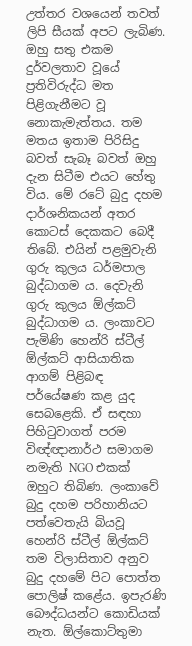උත්තර වශයෙන් තවත් ලිපි සීයක් අපට ලැබිණ. ඔහු සතු එකම දුර්වලතාව වූයේ ප්‍රතිවිරුද්ධ මත පිළිගැනීමට වූ නොකැමැත්තය. තම මතය ඉතාම පිරිසිදු බවත් සැබෑ බවත් ඔහු දැන සිටීම එයට හේතු විය. මේ රටේ බුදු දහම දාර්ශනිකයන් අතර කොටස් දෙකකට බෙදී තිබේ. එයින් පළමුවැනි ගුරු කුලය ධර්මපාල බුද්ධාගම ය. දෙවැනි ගුරු කුලය ඕල්කට් බුද්ධාගම ය. ලංකාවට පැමිණි හෙන්රි ස්ටීල් ඕල්කට් ආසියාතික ආගම් පිළිබඳ පර්යේෂණ කළ යුද සෙබළෙකි. ඒ සඳහා පිහිටුවාගත් පරම විඥ්ඥානාර්ථ සමාගම නමැති NGO එකක් ඔහුට තිබිණ. ලංකාවේ බුදු දහම පරිහානියට පත්වෙතැයි බියවූ හෙන්රි ස්ටීල් ඕල්කට් තම විලාසිතාව අනුව බුදු දහමේ පිට පොත්ත පොලිෂ් කළේය. ඉපැරණි බෞද්ධයන්ට කොඩියක් නැත. ඕල්කොට්තුමා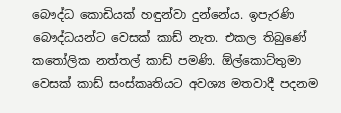බෞද්ධ කොඩියක් හඳුන්වා දුන්නේය. ඉපැරණි බෞද්ධයන්ට වෙසක් කාඩ් නැත. එකල තිබුණේ කතෝලික නත්තල් කාඩ් පමණි. ඕල්කොට්තුමා වෙසක් කාඩ් සංස්කෘතියට අවශ්‍ය මතවාදී පදනම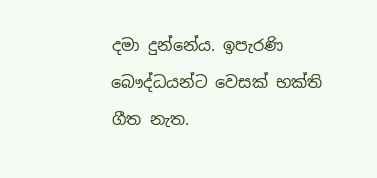දමා දුන්නේය. ඉපැරණි බෞද්ධයන්ට වෙසක් භක්ති ගීත නැත.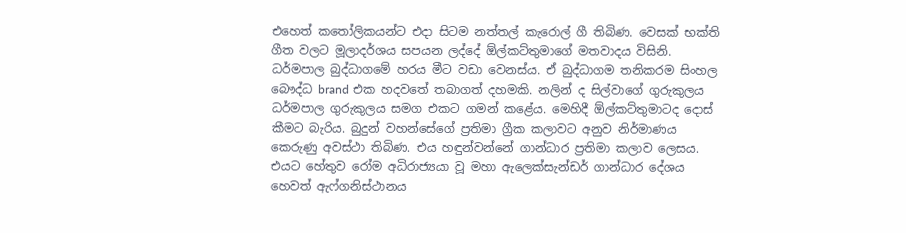එහෙත් කතෝලිකයන්ට එදා සිටම නත්තල් කැරොල් ගී තිබිණ. වෙසක් භක්ති ගීත වලට මූලාදර්ශය සපයන ලද්දේ ඕල්කට්තුමාගේ මතවාදය විසිනි. ධර්මපාල බුද්ධාගමේ හරය මීට වඩා වෙනස්ය. ඒ බුද්ධාගම තනිකරම සිංහල බෞද්ධ brand එක හදවතේ තබාගත් දහමකි. නලින් ද සිල්වාගේ ගුරුකුලය ධර්මපාල ගුරුකුලය සමග එකට ගමන් කළේය. මෙහිදී ඕල්කට්තුමාටද දොස් කීමට බැරිය. බුදුන් වහන්සේගේ ප්‍රතිමා ග්‍රීක කලාවට අනුව නිර්මාණය කෙරුණු අවස්ථා තිබිණ. එය හඳුන්වන්නේ ගාන්ධාර ප්‍රතිමා කලාව ලෙසය. එයට හේතුව රෝම අධිරාජ්‍යයා වූ මහා ඇලෙක්සැන්ඩර් ගාන්ධාර දේශය හෙවත් ඇෆ්ගනිස්ථානය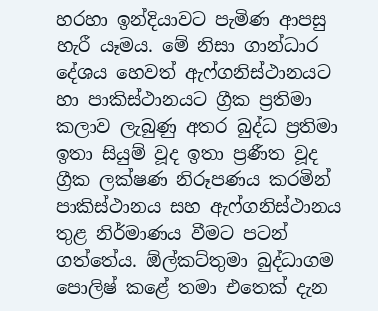හරහා ඉන්දියාවට පැමිණ ආපසු හැරී යෑමය. මේ නිසා ගාන්ධාර දේශය හෙවත් ඇෆ්ගනිස්ථානයට හා පාකිස්ථානයට ග්‍රීක ප්‍රතිමා කලාව ලැබුණු අතර බුද්ධ ප්‍රතිමා ඉතා සියුම් වූද ඉතා ප්‍රණීත වූද ග්‍රීක ලක්ෂණ නිරූපණය කරමින් පාකිස්ථානය සහ ඇෆ්ගනිස්ථානය තුළ නිර්මාණය වීමට පටන් ගත්තේය. ඕල්කට්තුමා බුද්ධාගම පොලිෂ් කළේ තමා එතෙක් දැන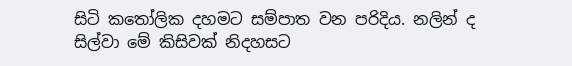සිටි කතෝලික දහමට සම්පාත වන පරිදිය. නලින් ද සිල්වා මේ කිසිවක් නිදහසට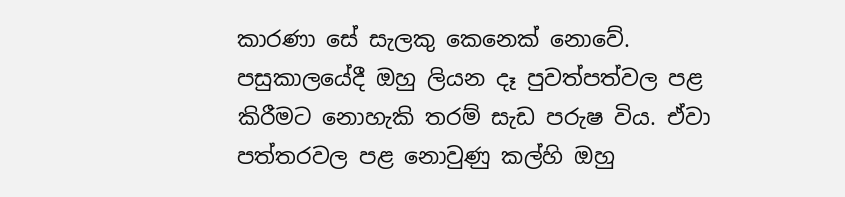කාරණා සේ සැලකු කෙනෙක් නොවේ. පසුකාලයේදී ඔහු ලියන දෑ පුවත්පත්වල පළ කිරීමට නොහැකි තරම් සැඩ පරුෂ විය. ඒවා පත්තරවල පළ නොවුණු කල්හි ඔහු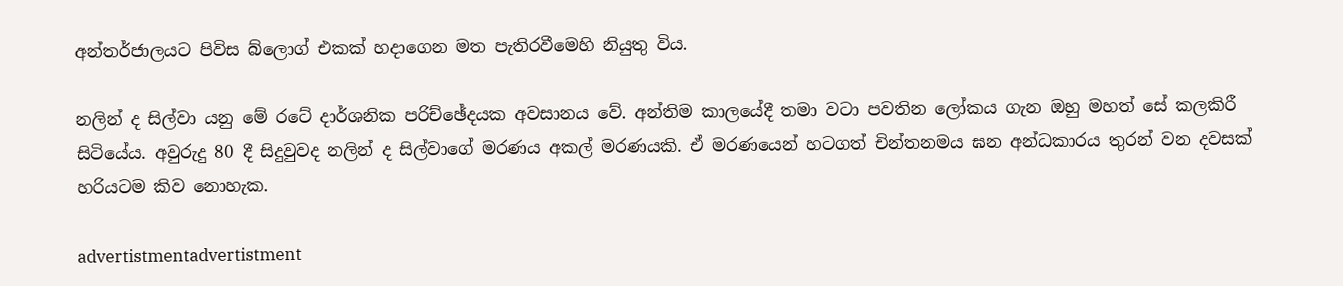අන්තර්ජාලයට පිවිස බ්ලොග් එකක් හදාගෙන මත පැතිරවීමෙහි නියුතු විය.

නලින් ද සිල්වා යනු මේ රටේ දාර්ශනික පරිච්ඡේදයක අවසානය වේ. අන්තිම කාලයේදී තමා වටා පවතින ලෝකය ගැන ඔහු මහත් සේ කලකිරී සිටියේය. අවුරුදු 80 දී සිදුවුවද නලින් ද සිල්වාගේ මරණය අකල් මරණයකි. ඒ මරණයෙන් හටගත් චින්තනමය ඝන අන්ධකාරය තුරන් වන දවසක් හරියටම කිව නොහැක.

advertistmentadvertistment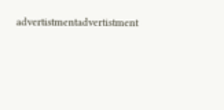advertistmentadvertistment